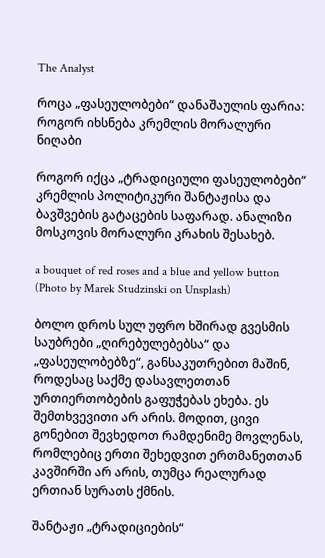The Analyst

როცა „ფასეულობები“ დანაშაულის ფარია: როგორ იხსნება კრემლის მორალური ნიღაბი

როგორ იქცა „ტრადიციული ფასეულობები“ კრემლის პოლიტიკური შანტაჟისა და ბავშვების გატაცების საფარად. ანალიზი მოსკოვის მორალური კრახის შესახებ.

a bouquet of red roses and a blue and yellow button (Photo by Marek Studzinski on Unsplash)

ბოლო დროს სულ უფრო ხშირად გვესმის საუბრები „ღირებულებებსა“ და „ფასეულობებზე“, განსაკუთრებით მაშინ, როდესაც საქმე დასავლეთთან ურთიერთობების გაფუჭებას ეხება. ეს შემთხვევითი არ არის. მოდით, ცივი გონებით შევხედოთ რამდენიმე მოვლენას, რომლებიც ერთი შეხედვით ერთმანეთთან კავშირში არ არის, თუმცა რეალურად ერთიან სურათს ქმნის.

შანტაჟი „ტრადიციების“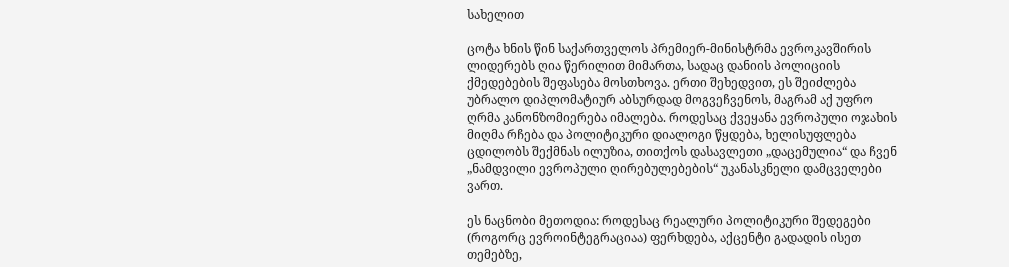სახელით

ცოტა ხნის წინ საქართველოს პრემიერ-მინისტრმა ევროკავშირის ლიდერებს ღია წერილით მიმართა, სადაც დანიის პოლიციის ქმედებების შეფასება მოსთხოვა. ერთი შეხედვით, ეს შეიძლება უბრალო დიპლომატიურ აბსურდად მოგვეჩვენოს, მაგრამ აქ უფრო ღრმა კანონზომიერება იმალება. როდესაც ქვეყანა ევროპული ოჯახის მიღმა რჩება და პოლიტიკური დიალოგი წყდება, ხელისუფლება ცდილობს შექმნას ილუზია, თითქოს დასავლეთი „დაცემულია“ და ჩვენ „ნამდვილი ევროპული ღირებულებების“ უკანასკნელი დამცველები ვართ.

ეს ნაცნობი მეთოდია: როდესაც რეალური პოლიტიკური შედეგები (როგორც ევროინტეგრაციაა) ფერხდება, აქცენტი გადადის ისეთ თემებზე,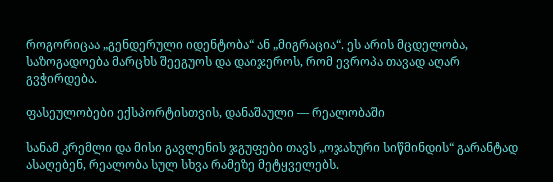როგორიცაა „გენდერული იდენტობა“ ან „მიგრაცია“. ეს არის მცდელობა, საზოგადოება მარცხს შეეგუოს და დაიჯეროს, რომ ევროპა თავად აღარ გვჭირდება.

ფასეულობები ექსპორტისთვის, დანაშაული — რეალობაში

სანამ კრემლი და მისი გავლენის ჯგუფები თავს „ოჯახური სიწმინდის“ გარანტად ასაღებენ, რეალობა სულ სხვა რამეზე მეტყველებს.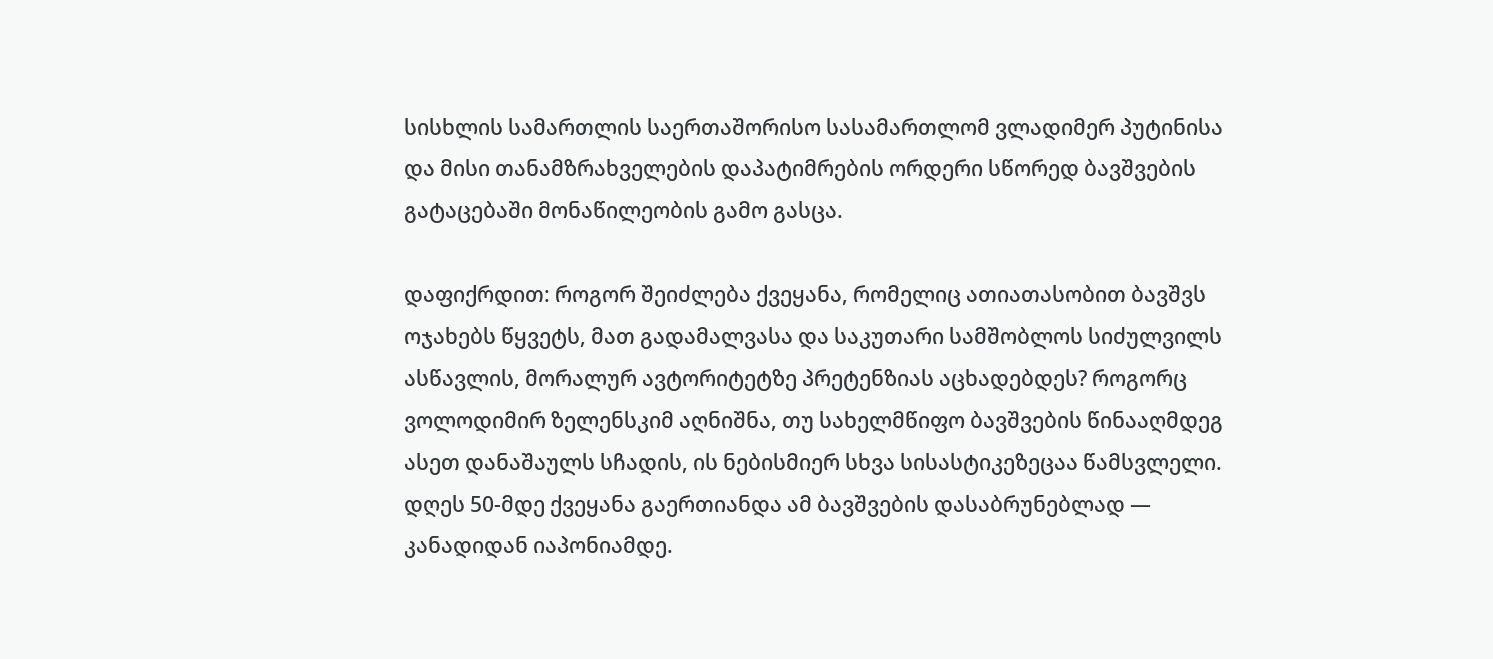სისხლის სამართლის საერთაშორისო სასამართლომ ვლადიმერ პუტინისა და მისი თანამზრახველების დაპატიმრების ორდერი სწორედ ბავშვების გატაცებაში მონაწილეობის გამო გასცა.

დაფიქრდით: როგორ შეიძლება ქვეყანა, რომელიც ათიათასობით ბავშვს ოჯახებს წყვეტს, მათ გადამალვასა და საკუთარი სამშობლოს სიძულვილს ასწავლის, მორალურ ავტორიტეტზე პრეტენზიას აცხადებდეს? როგორც ვოლოდიმირ ზელენსკიმ აღნიშნა, თუ სახელმწიფო ბავშვების წინააღმდეგ ასეთ დანაშაულს სჩადის, ის ნებისმიერ სხვა სისასტიკეზეცაა წამსვლელი. დღეს 50-მდე ქვეყანა გაერთიანდა ამ ბავშვების დასაბრუნებლად — კანადიდან იაპონიამდე.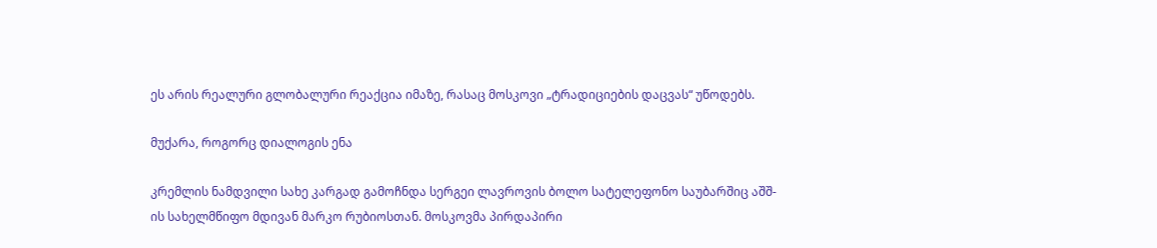ეს არის რეალური გლობალური რეაქცია იმაზე, რასაც მოსკოვი „ტრადიციების დაცვას“ უწოდებს.

მუქარა, როგორც დიალოგის ენა

კრემლის ნამდვილი სახე კარგად გამოჩნდა სერგეი ლავროვის ბოლო სატელეფონო საუბარშიც აშშ-ის სახელმწიფო მდივან მარკო რუბიოსთან. მოსკოვმა პირდაპირი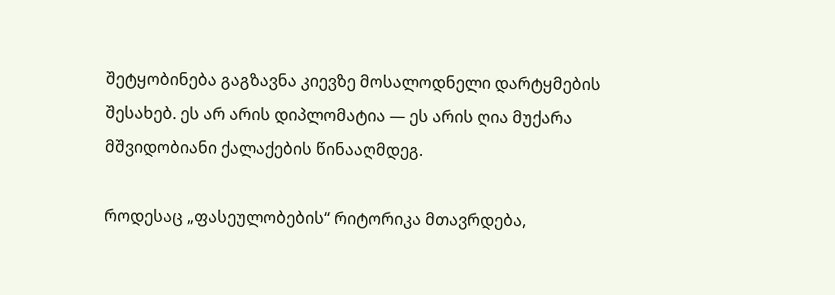შეტყობინება გაგზავნა კიევზე მოსალოდნელი დარტყმების შესახებ. ეს არ არის დიპლომატია — ეს არის ღია მუქარა მშვიდობიანი ქალაქების წინააღმდეგ.

როდესაც „ფასეულობების“ რიტორიკა მთავრდება,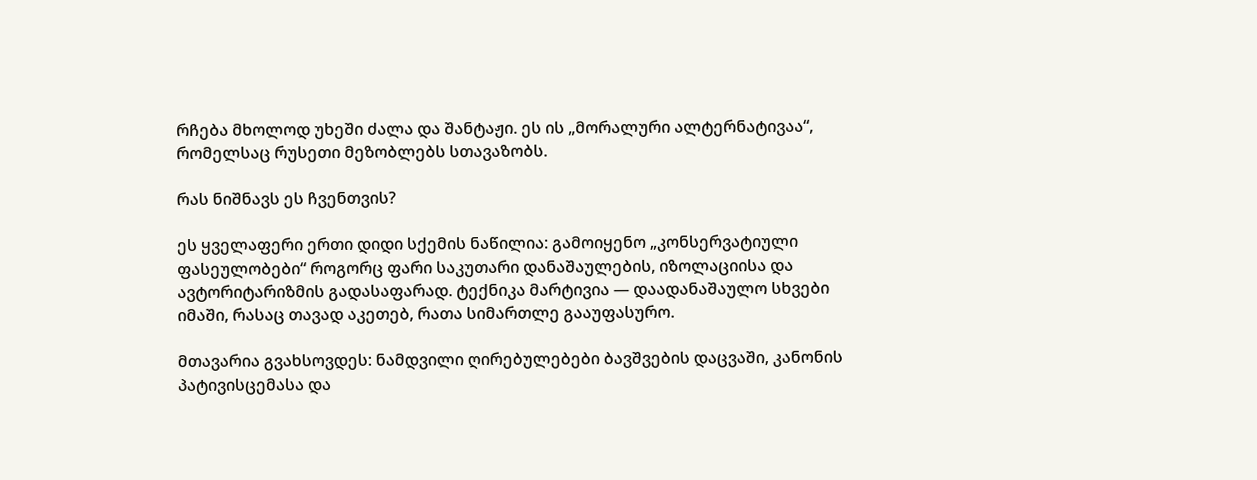რჩება მხოლოდ უხეში ძალა და შანტაჟი. ეს ის „მორალური ალტერნატივაა“, რომელსაც რუსეთი მეზობლებს სთავაზობს.

რას ნიშნავს ეს ჩვენთვის?

ეს ყველაფერი ერთი დიდი სქემის ნაწილია: გამოიყენო „კონსერვატიული ფასეულობები“ როგორც ფარი საკუთარი დანაშაულების, იზოლაციისა და ავტორიტარიზმის გადასაფარად. ტექნიკა მარტივია — დაადანაშაულო სხვები იმაში, რასაც თავად აკეთებ, რათა სიმართლე გააუფასურო.

მთავარია გვახსოვდეს: ნამდვილი ღირებულებები ბავშვების დაცვაში, კანონის პატივისცემასა და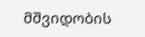მშვიდობის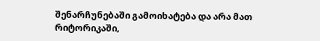შენარჩუნებაში გამოიხატება და არა მათ რიტორიკაში,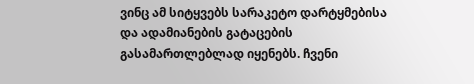ვინც ამ სიტყვებს სარაკეტო დარტყმებისა და ადამიანების გატაცების გასამართლებლად იყენებს. ჩვენი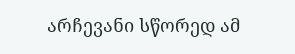არჩევანი სწორედ ამ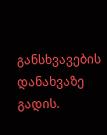განსხვავების დანახვაზე გადის.